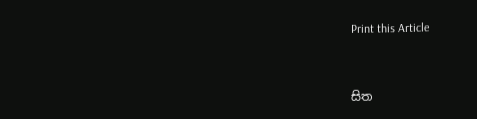Print this Article


සිත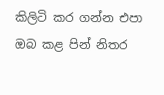කිලිටි කර ගන්න එපා ඔබ කළ පින් නිතර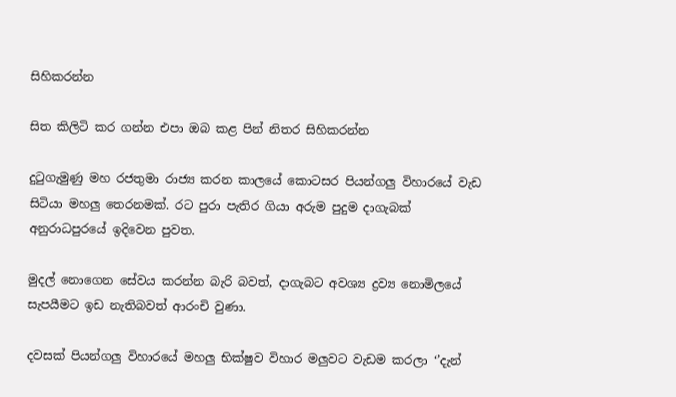සිහිකරන්න

සිත කිලිටි කර ගන්න එපා ඔබ කළ පින් නිතර සිහිකරන්න

දුටුගැමුණු මහ රජතුමා රාජ්‍ය කරන කාලයේ කොටසර පියන්ගලු විහාරයේ වැඩ සිටියා මහලු තෙරනමක්. රට පුරා පැතිර ගියා අරුම පුදුම දාගැබක් අනුරාධපුරයේ ඉදිවෙන පුවත.

මුදල් නොගෙන සේවය කරන්න බැරි බවත්, දාගැබට අවශ්‍ය ද්‍රව්‍ය නොමිලයේ සැපයීමට ඉඩ නැතිබවත් ආරංචි වුණා.

දවසක් පියන්ගලු විහාරයේ මහලු භික්ෂුව විහාර මලුවට වැඩම කරලා ‘’දැන්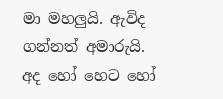මා මහලුයි. ඇවිද ගන්නත් අමාරුයි. අද හෝ හෙට හෝ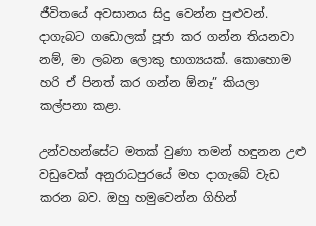ජීවිතයේ අවසානය සිදු වෙන්න පුළුවන්. දාගැබට ගඩොලක් පූජා කර ගන්න තියනවා නම්, මා ලබන ලොකු භාග්‍යයක්. කොහොම හරි ඒ පිනත් කර ගන්න ඕනෑ” කියලා කල්පනා කළා.

උන්වහන්සේට මතක් වුණා තමන් හඳුනන උළු වඩුවෙක් අනුරාධපුරයේ මහ දාගැබේ වැඩ කරන බව. ඔහු හමුවෙන්න ගිහින්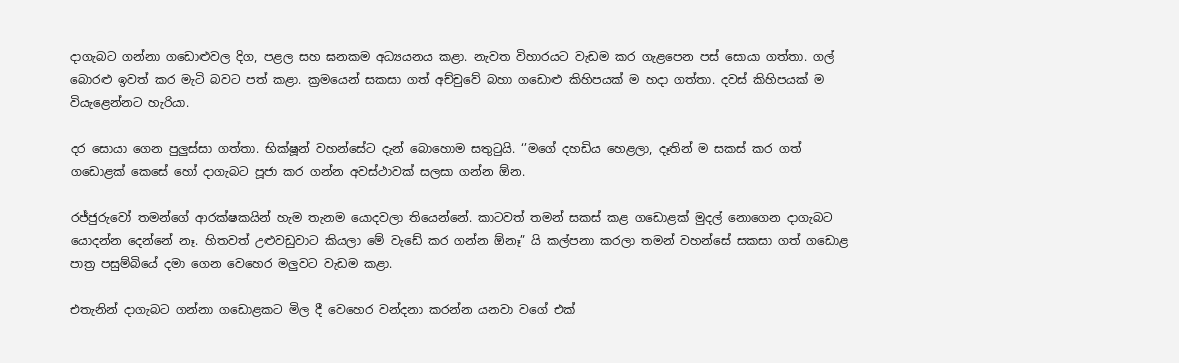දාගැබට ගන්නා ගඩොළුවල දිග, පළල සහ ඝනකම අධ්‍යයනය කළා. නැවත විහාරයට වැඩම කර ගැළපෙන පස් සොයා ගත්තා. ගල් බොරළු ඉවත් කර මැටි බවට පත් කළා. ක්‍රමයෙන් සකසා ගත් අච්චුවේ බහා ගඩොළු කිහිපයක් ම හදා ගත්තා. දවස් කිහිපයක් ම වියැළෙන්නට හැරියා.

දර සොයා ගෙන පුලුස්සා ගත්තා. භික්ෂූන් වහන්සේට දැන් බොහොම සතුටුයි. ‘’මගේ දහඩිය හෙළලා, දෑතින් ම සකස් කර ගත් ගඩොළක් කෙසේ හෝ දාගැබට පූජා කර ගන්න අවස්ථාවක් සලසා ගන්න ඕන.

රජ්ජුරුවෝ තමන්ගේ ආරක්ෂකයින් හැම තැනම යොදවලා තියෙන්නේ. කාටවත් තමන් සකස් කළ ගඩොළක් මුදල් නොගෙන දාගැබට යොදන්න දෙන්නේ නෑ. හිතවත් උළුවඩුවාට කියලා මේ වැඩේ කර ගන්න ඕනෑ” යි කල්පනා කරලා තමන් වහන්සේ සකසා ගත් ගඩොළ පාත්‍ර පසුම්බියේ දමා ගෙන වෙහෙර මලුවට වැඩම කළා.

එතැනින් දාගැබට ගන්නා ගඩොළකට මිල දී වෙහෙර වන්දනා කරන්න යනවා වගේ එක්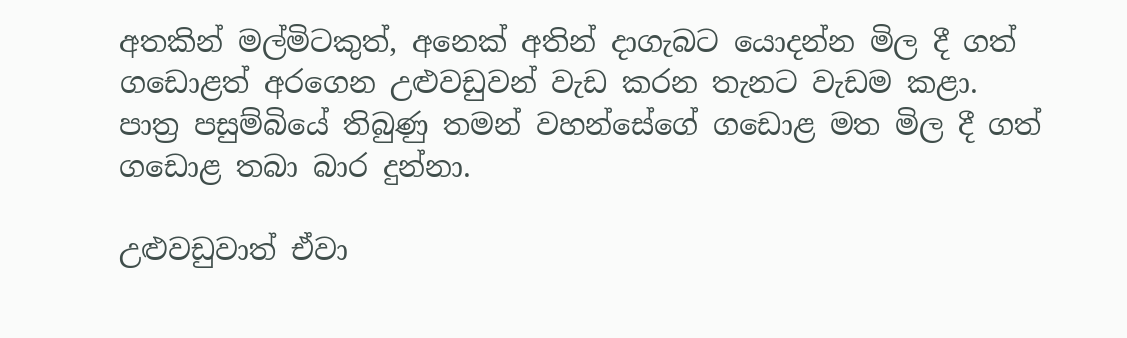අතකින් මල්මිටකුත්, අනෙක් අතින් දාගැබට යොදන්න මිල දී ගත් ගඩොළත් අරගෙන උළුවඩුවන් වැඩ කරන තැනට වැඩම කළා. පාත්‍ර පසුම්බියේ තිබුණු තමන් වහන්සේගේ ගඩොළ මත මිල දී ගත් ගඩොළ තබා බාර දුන්නා.

උළුවඩුවාත් ඒවා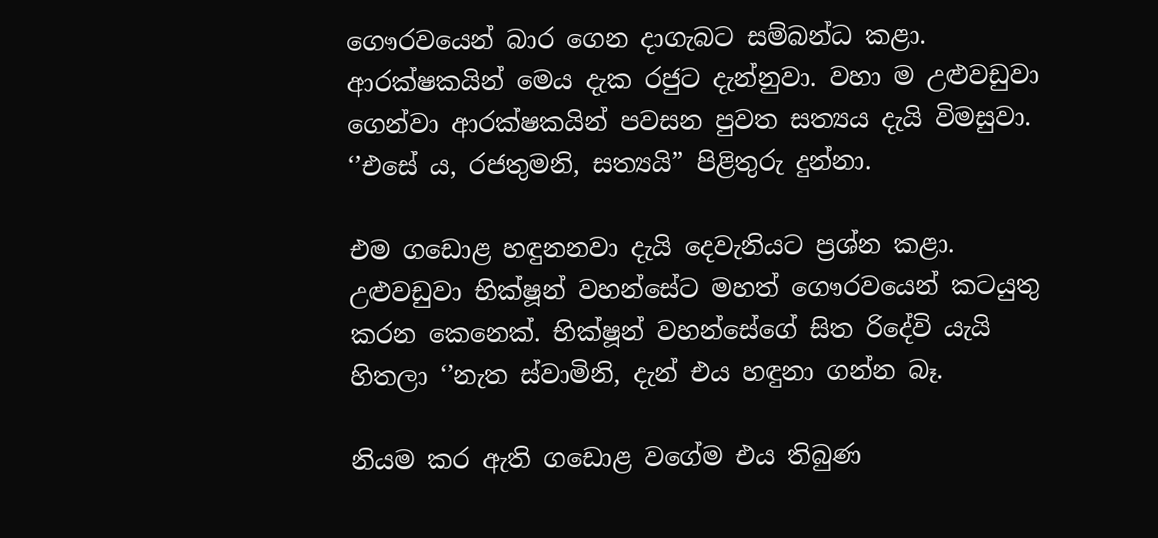ගෞරවයෙන් බාර ගෙන දාගැබට සම්බන්ධ කළා. ආරක්ෂකයින් මෙය දැක රජුට දැන්නුවා. වහා ම උළුවඩුවා ගෙන්වා ආරක්ෂකයින් පවසන පුවත සත්‍යය දැයි විමසුවා. ‘’එසේ ය, රජතුමනි, සත්‍යයි” පිළිතුරු දුන්නා.

එම ගඩොළ හඳුනනවා දැයි දෙවැනියට ප්‍රශ්න කළා. උළුවඩුවා භික්ෂූන් වහන්සේට මහත් ගෞරවයෙන් කටයුතු කරන කෙනෙක්. භික්ෂූන් වහන්සේගේ සිත රිදේවි යැයි හිතලා ‘’නැත ස්වාමිනි, දැන් එය හඳුනා ගන්න බෑ.

නියම කර ඇති ගඩොළ වගේම එය තිබුණ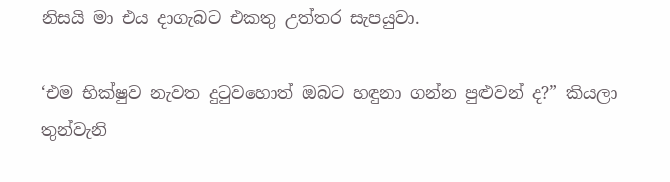නිසයි මා එය දාගැබට එකතු උත්තර සැපයුවා.

‘එම භික්ෂුව නැවත දුටුවහොත් ඔබට හඳුනා ගන්න පුළුවන් ද?” කියලා තුන්වැනි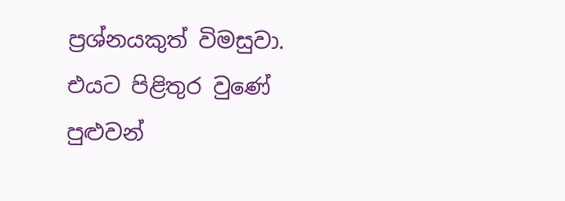ප්‍රශ්නයකුත් විමසුවා. එයට පිළිතුර වුණේ පුළුවන්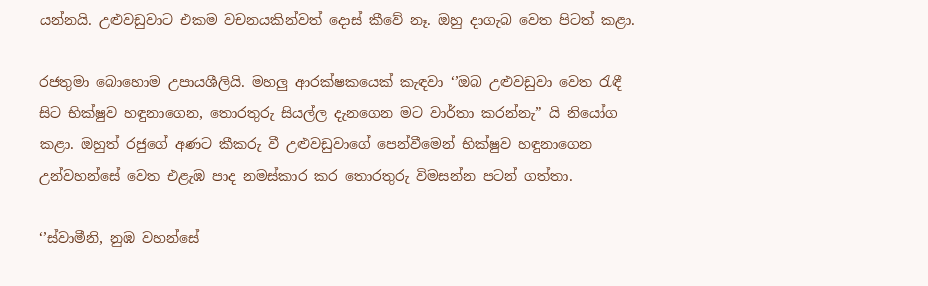යන්නයි. උළුවඩුවාට එකම වචනයකින්වත් දොස් කීවේ නෑ. ඔහු දාගැබ වෙත පිටත් කළා.

රජතුමා බොහොම උපායශීලියි. මහලු ආරක්ෂකයෙක් කැඳවා ‘’ඔබ උළුවඩුවා වෙත රැඳී සිට භික්ෂුව හඳුනාගෙන, තොරතුරු සියල්ල දැනගෙන මට වාර්තා කරන්නැ” යි නියෝග කළා. ඔහුත් රජුගේ අණට කීකරු වී උළුවඩුවාගේ පෙන්වීමෙන් භික්ෂුව හඳුනාගෙන උන්වහන්සේ වෙත එළැඹ පාද නමස්කාර කර තොරතුරු විමසන්න පටන් ගත්තා.

‘’ස්වාමීනි, නුඹ වහන්සේ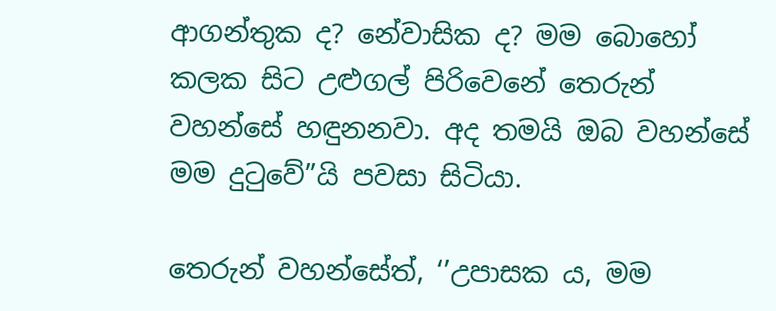ආගන්තුක ද? නේවාසික ද? මම බොහෝ කලක සිට උළුගල් පිරිවෙනේ තෙරුන් වහන්සේ හඳුනනවා. අද තමයි ඔබ වහන්සේ මම දුටුවේ”යි පවසා සිටියා.

තෙරුන් වහන්සේත්, ‘’උපාසක ය, මම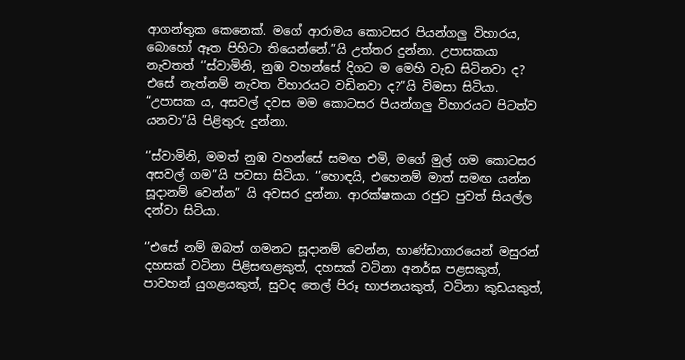ආගන්තුක කෙනෙක්. මගේ ආරාමය කොටසර පියන්ගලු විහාරය, බොහෝ ඈත පිහිටා තියෙන්නේ.”යි උත්තර දුන්නා. උපාසකයා නැවතත් ‘’ස්වාමිනි, නුඹ වහන්සේ දිගට ම මෙහි වැඩ සිටිනවා ද? එසේ නැත්නම් නැවත විහාරයට වඩිනවා ද?”යි විමසා සිටියා. “උපාසක ය, අසවල් දවස මම කොටසර පියන්ගලු විහාරයට පිටත්ව යනවා”යි පිළිතුරු දුන්නා.

‘’ස්වාමිනි, මමත් නුඹ වහන්සේ සමඟ එමි, මගේ මුල් ගම කොටසර අසවල් ගම”යි පවසා සිටියා. ‘’හොඳයි, එහෙනම් මාත් සමඟ යන්න සූදානම් වෙන්න” යි අවසර දුන්නා. ආරක්ෂකයා රජුට පුවත් සියල්ල දන්වා සිටියා.

‘’එසේ නම් ඔබත් ගමනට සූදානම් වෙන්න, භාණ්ඩාගාරයෙන් මසුරන් දහසක් වටිනා පිළිසඟළකුත්, දහසක් වටිනා අනර්ඝ පළසකුත්, පාවහන් යුගළයකුත්, සුවද තෙල් පිරූ භාජනයකුත්, වටිනා කුඩයකුත්,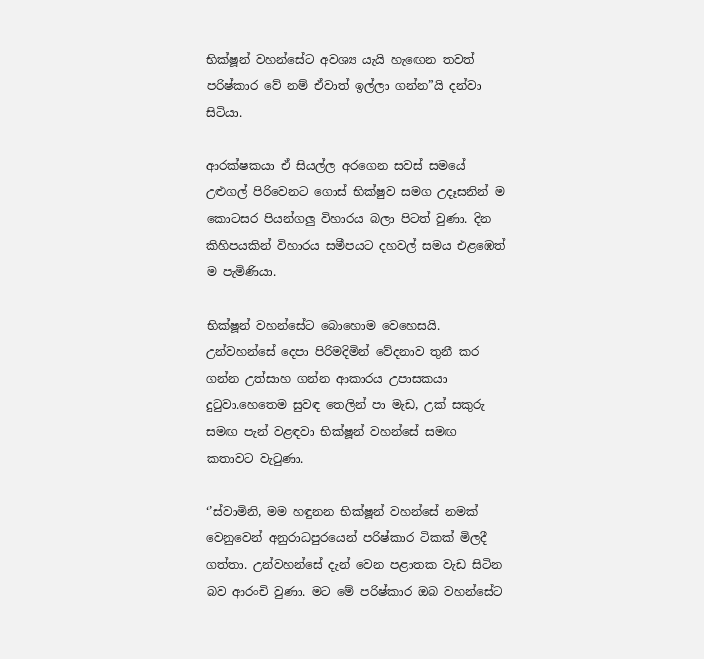භික්ෂූන් වහන්සේට අවශ්‍ය යැයි හැඟෙන තවත් පරිෂ්කාර වේ නම් ඒවාත් ඉල්ලා ගන්න”යි දන්වා සිටියා.

ආරක්ෂකයා ඒ සියල්ල අරගෙන සවස් සමයේ උළුගල් පිරිවෙනට ගොස් භික්ෂුව සමග උදෑසනින් ම කොටසර පියන්ගලු විහාරය බලා පිටත් වුණා. දින කිහිපයකින් විහාරය සමීපයට දහවල් සමය එළඹෙත් ම පැමිණියා.

භික්ෂූන් වහන්සේට බොහොම වෙහෙසයි. උන්වහන්සේ දෙපා පිරිමදිමින් වේදනාව තුනී කර ගන්න උත්සාහ ගන්න ආකාරය උපාසකයා දුටුවා.හෙතෙම සුවඳ තෙලින් පා මැඩ, උක් සකුරු සමඟ පැන් වළඳවා භික්ෂූන් වහන්සේ සමඟ කතාවට වැටුණා.

‘’ස්වාමිනි, මම හඳුනන භික්ෂූන් වහන්සේ නමක් වෙනුවෙන් අනුරාධපුරයෙන් පරිෂ්කාර ටිකක් මිලදී ගත්තා. උන්වහන්සේ දැන් වෙන පළාතක වැඩ සිටින බව ආරංචි වුණා. මට මේ පරිෂ්කාර ඔබ වහන්සේට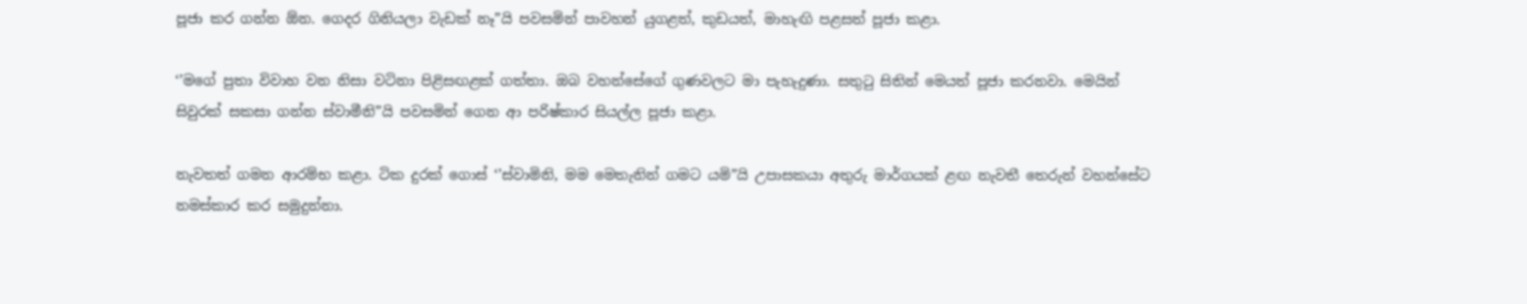පූජා කර ගන්න ඕන. ගෙදර ගිනියලා වැඩක් නෑ”යි පවසමින් පාවහන් යුගළත්, කුඩයත්, මාහැඟි පළසත් පූජා කළා.

‘’මගේ පුතා විවාහ වන නිසා වටිනා පිළිසඟළක් ගත්තා. ඔබ වහන්සේගේ ගුණවලට මා පැහැදුණා. සතුටු සිතින් මෙයත් පූජා කරනවා. මෙයින් සිවුරක් සකසා ගන්න ස්වාමීනි”යි පවසමින් ගෙන ආ පරිෂ්කාර සියල්ල පූජා කළා.

නැවතත් ගමන ආරම්භ කළා. ටික දුරක් ගොස් ‘’ස්වාමිනි, මම මෙතැනින් ගමට යමි”යි උපාසකයා අතුරු මාර්ගයක් ළඟ නැවතී තෙරුන් වහන්සේට නමස්කාර කර සමුදුන්නා.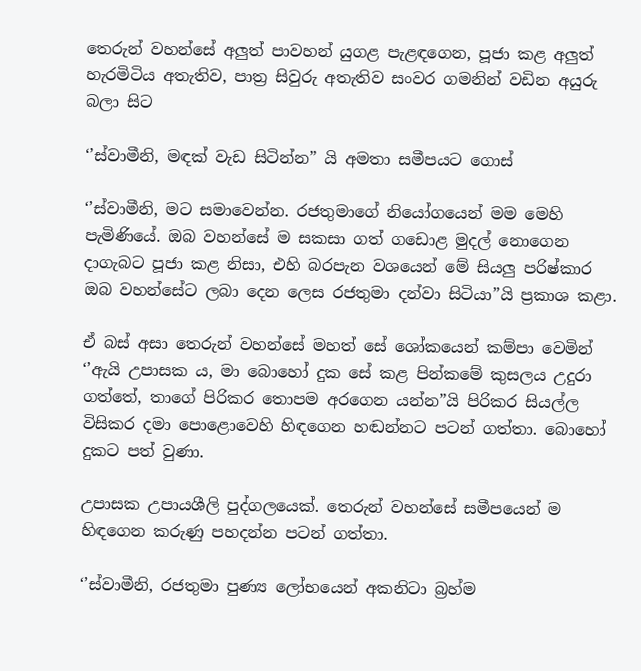තෙරුන් වහන්සේ අලුත් පාවහන් යුගළ පැළඳගෙන, පූජා කළ අලුත් හැරමිටිය අතැතිව, පාත්‍ර සිවුරු අතැතිව සංවර ගමනින් වඩින අයුරු බලා සිට

‘’ස්වාමීනි, මඳක් වැඩ සිටින්න” යි අමතා සමීපයට ගොස්

‘’ස්වාමීනි, මට සමාවෙන්න. රජතුමාගේ නියෝගයෙන් මම මෙහි පැමිණියේ. ඔබ වහන්සේ ම සකසා ගත් ගඩොළ මුදල් නොගෙන දාගැබට පූජා කළ නිසා, එහි බරපැන වශයෙන් මේ සියලු පරිෂ්කාර ඔබ වහන්සේට ලබා දෙන ලෙස රජතුමා දන්වා සිටියා”යි ප්‍රකාශ කළා.

ඒ බස් අසා තෙරුන් වහන්සේ මහත් සේ ශෝකයෙන් කම්පා වෙමින් ‘’ඇයි උපාසක ය, මා බොහෝ දුක සේ කළ පින්කමේ කුසලය උදුරා ගත්තේ, තාගේ පිරිකර තොපම අරගෙන යන්න”යි පිරිකර සියල්ල විසිකර දමා පොළොවෙහි හිඳගෙන හඬන්නට පටන් ගත්තා. බොහෝ දුකට පත් වුණා.

උපාසක උපායශීලි පුද්ගලයෙක්. තෙරුන් වහන්සේ සමීපයෙන් ම හිඳගෙන කරුණු පහදන්න පටන් ගත්තා.

‘’ස්වාමීනි, රජතුමා පුණ්‍ය ලෝභයෙන් අකනිටා බ්‍රහ්ම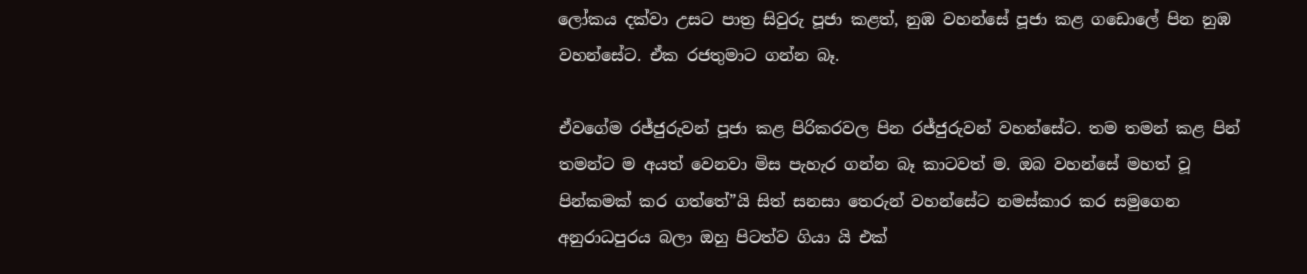ලෝකය දක්වා උසට පාත්‍ර සිවුරු පූජා කළත්, නුඹ වහන්සේ පූජා කළ ගඩොලේ පින නුඹ වහන්සේට. ඒක රජතුමාට ගන්න බෑ.

ඒවගේම රජ්ජුරුවන් පූජා කළ පිරිකරවල පින රජ්ජුරුවන් වහන්සේට. තම තමන් කළ පින් තමන්ට ම අයත් වෙනවා මිස පැහැර ගන්න බෑ කාටවත් ම. ඔබ වහන්සේ මහත් වූ පින්කමක් කර ගත්තේ”යි සිත් සනසා තෙරුන් වහන්සේට නමස්කාර කර සමුගෙන අනුරාධපුරය බලා ඔහු පිටත්ව ගියා යි එක්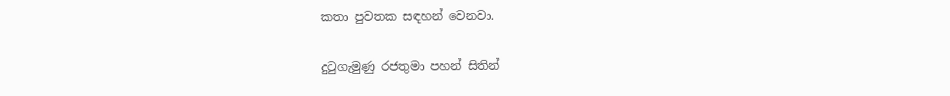කතා පුවතක සඳහන් වෙනවා.

දුටුගැමුණු රජතුමා පහන් සිතින්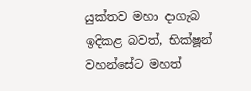යුක්තව මහා දාගැබ ඉදිකළ බවත්, භික්ෂූන් වහන්සේට මහත්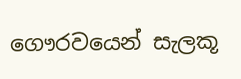ගෞරවයෙන් සැලකූ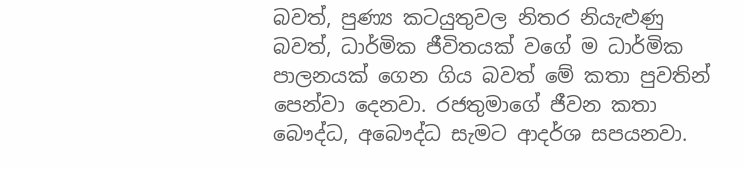බවත්, පුණ්‍ය කටයුතුවල නිතර නියැළුණු බවත්, ධාර්මික ජීවිතයක් වගේ ම ධාර්මික පාලනයක් ගෙන ගිය බවත් මේ කතා පුවතින් පෙන්වා දෙනවා. රජතුමාගේ ජීවන කතා බෞද්ධ, අබෞද්ධ සැමට ආදර්ශ සපයනවා.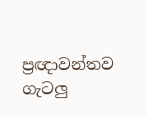ප්‍රඥාවන්තව ගැටලු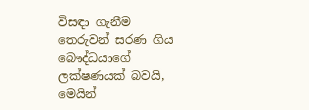විසඳා ගැනීම තෙරුවන් සරණ ගිය බෞද්ධයාගේ ලක්ෂණයක් බවයි, මෙයින්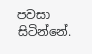පවසා සිටින්නේ.